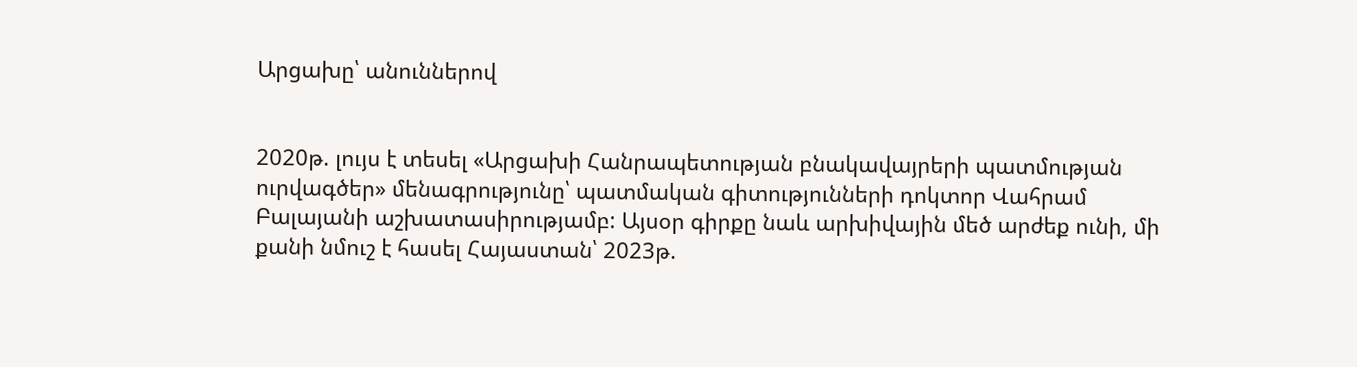Արցախը՝ անուններով


2020թ. լույս է տեսել «Արցախի Հանրապետության բնակավայրերի պատմության ուրվագծեր» մենագրությունը՝ պատմական գիտությունների դոկտոր Վահրամ Բալայանի աշխատասիրությամբ: Այսօր գիրքը նաև արխիվային մեծ արժեք ունի, մի քանի նմուշ է հասել Հայաստան՝ 2023թ.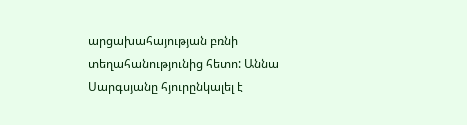արցախահայության բռնի տեղահանությունից հետո: Աննա Սարգսյանը հյուրընկալել է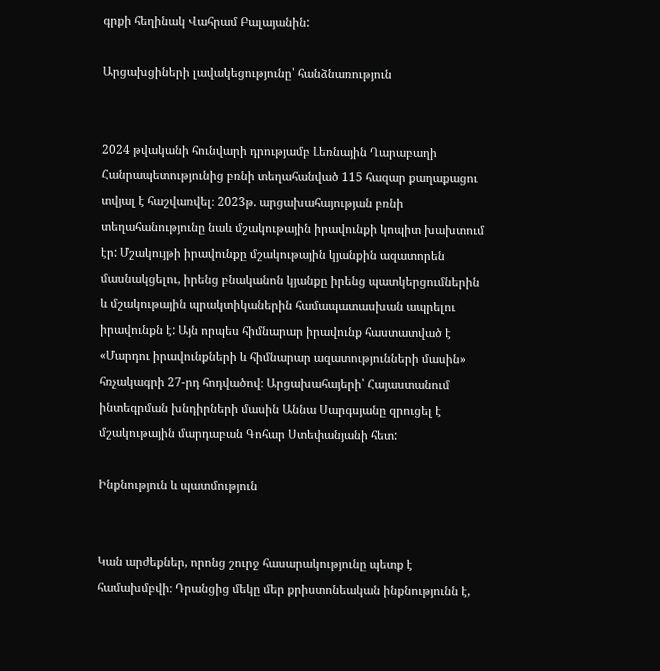գրքի հեղինակ Վահրամ Բալայանին:

Արցախցիների լավակեցությունը՝ հանձնառություն


2024 թվականի հունվարի դրությամբ Լեռնային Ղարաբաղի Հանրապետությունից բռնի տեղահանված 115 հազար քաղաքացու տվյալ է հաշվառվել։ 2023թ. արցախահայության բռնի տեղահանությունը նաև մշակութային իրավունքի կոպիտ խախտում էր: Մշակույթի իրավունքը մշակութային կյանքին ազատորեն մասնակցելու, իրենց բնականոն կյանքը իրենց պատկերցումներին և մշակութային պրակտիկաներին համապատասխան ապրելու իրավունքն է: Այն որպես հիմնարար իրավունք հաստատված է «Մարդու իրավունքների և հիմնարար ազատությունների մասին» հռչակագրի 27-րդ հոդվածով։ Արցախահայերի՝ Հայաստանում ինտեգրման խնդիրների մասին Աննա Սարգսյանը զրուցել է մշակութային մարդաբան Գոհար Ստեփանյանի հետ:

Ինքնություն և պատմություն


Կան արժեքներ, որոնց շուրջ հասարակությունը պետք է համախմբվի։ Դրանցից մեկը մեր քրիստոնեական ինքնությունն է,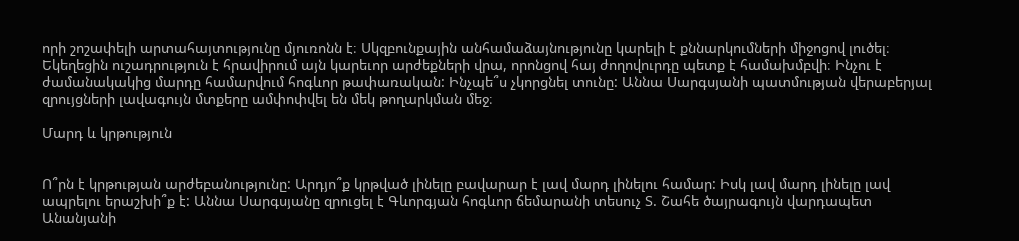որի շոշափելի արտահայտությունը մյուռոնն է։ Սկզբունքային անհամաձայնությունը կարելի է քննարկումների միջոցով լուծել։ Եկեղեցին ուշադրություն է հրավիրում այն կարեւոր արժեքների վրա, որոնցով հայ ժողովուրդը պետք է համախմբվի։ Ինչու է ժամանակակից մարդը համարվում հոգևոր թափառական: Ինչպե՞ս չկորցնել տունը: Աննա Սարգսյանի պատմության վերաբերյալ զրույցների լավագույն մտքերը ամփոփվել են մեկ թողարկման մեջ։

Մարդ և կրթություն


Ո՞րն է կրթության արժեբանությունը: Արդյո՞ք կրթված լինելը բավարար է լավ մարդ լինելու համար: Իսկ լավ մարդ լինելը լավ ապրելու երաշխի՞ք է: Աննա Սարգսյանը զրուցել է Գևորգյան հոգևոր ճեմարանի տեսուչ Տ. Շահե ծայրագույն վարդապետ Անանյանի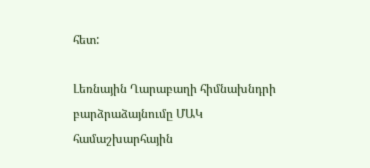հետ:

Լեռնային Ղարաբաղի հիմնախնդրի բարձրաձայնումը ՄԱԿ համաշխարհային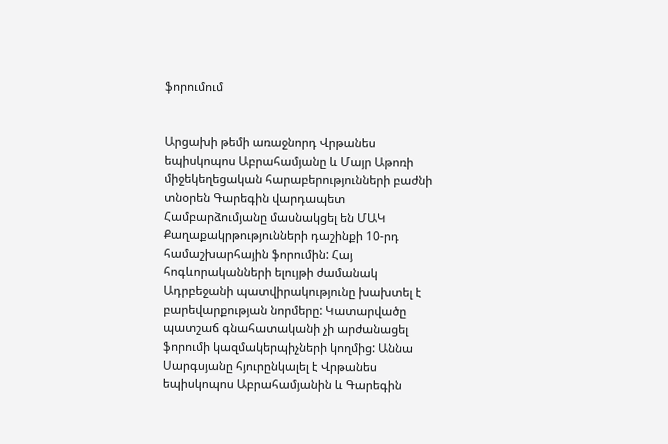ֆորումում


Արցախի թեմի առաջնորդ Վրթանես եպիսկոպոս Աբրահամյանը և Մայր Աթոռի միջեկեղեցական հարաբերությունների բաժնի տնօրեն Գարեգին վարդապետ Համբարձումյանը մասնակցել են ՄԱԿ Քաղաքակրթությունների դաշինքի 10-րդ համաշխարհային ֆորումին: Հայ հոգևորականների ելույթի ժամանակ Ադրբեջանի պատվիրակությունը խախտել է բարեվարքության նորմերը: Կատարվածը պատշաճ գնահատականի չի արժանացել ֆորումի կազմակերպիչների կողմից: Աննա Սարգսյանը հյուրընկալել է Վրթանես եպիսկոպոս Աբրահամյանին և Գարեգին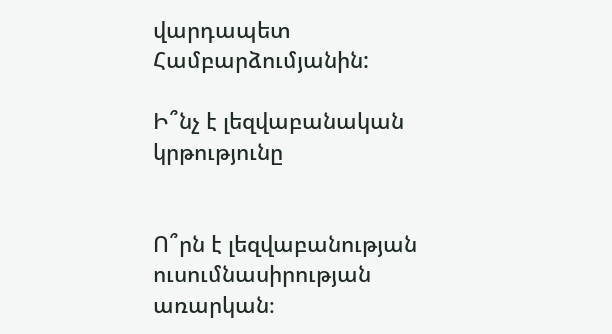վարդապետ Համբարձումյանին:

Ի՞նչ է լեզվաբանական կրթությունը


Ո՞րն է լեզվաբանության ուսումնասիրության առարկան։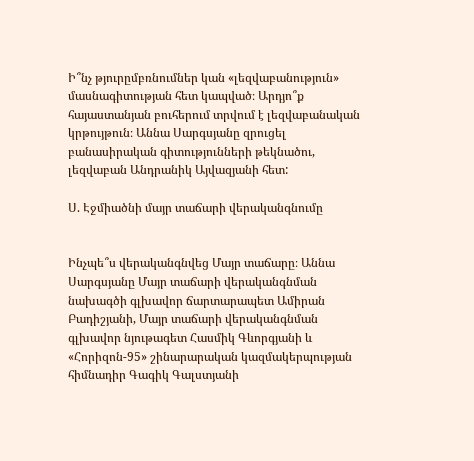Ի՞նչ թյուրըմբռնումներ կան «լեզվաբանություն» մասնագիտության հետ կապված։ Արդյո՞ք հայաստանյան բուհերում տրվում է լեզվաբանական կրթույթուն։ Աննա Սարգսյանը զրուցել բանասիրական գիտությունների թեկնածու, լեզվաբան Անդրանիկ Այվազյանի հետ:

Ս. Էջմիածնի մայր տաճարի վերականգնումը


Ինչպե՞ս վերականգնվեց Մայր տաճարը։ Աննա Սարգսյանը Մայր տաճարի վերականգնման նախագծի գլխավոր ճարտարապետ Ամիրան Բադիշյանի, Մայր տաճարի վերականգնման գլխավոր նյութագետ Հասմիկ Գևորգյանի և «Հորիզոն-95» շինարարական կազմակերպության հիմնադիր Գագիկ Գալստյանի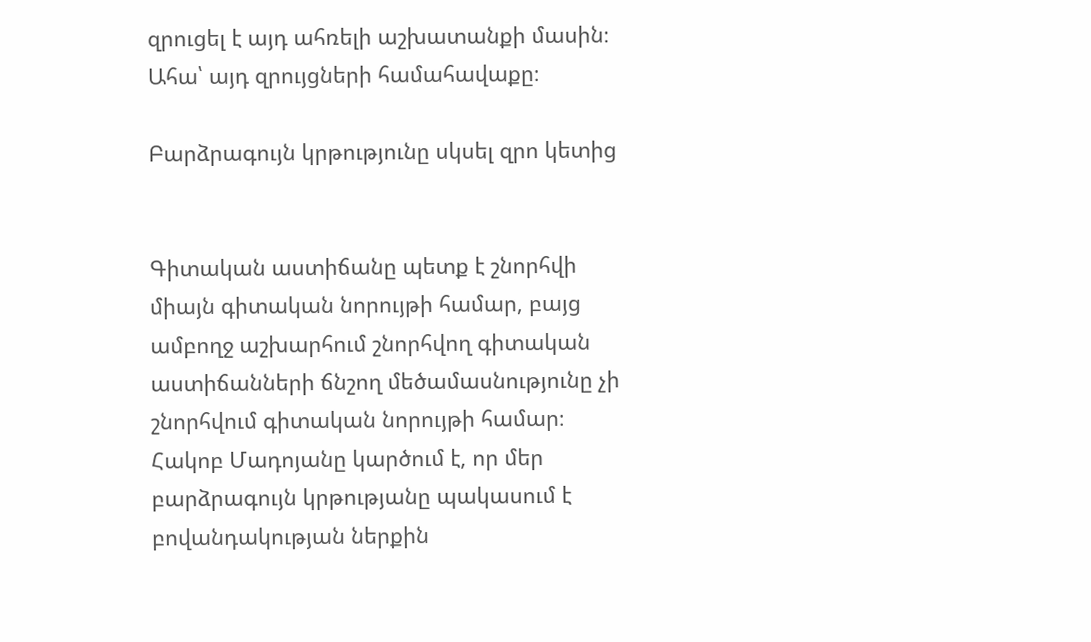զրուցել է այդ ահռելի աշխատանքի մասին։ Ահա՝ այդ զրույցների համահավաքը։

Բարձրագույն կրթությունը սկսել զրո կետից


Գիտական աստիճանը պետք է շնորհվի միայն գիտական նորույթի համար, բայց ամբողջ աշխարհում շնորհվող գիտական աստիճանների ճնշող մեծամասնությունը չի շնորհվում գիտական նորույթի համար։ Հակոբ Մադոյանը կարծում է, որ մեր բարձրագույն կրթությանը պակասում է բովանդակության ներքին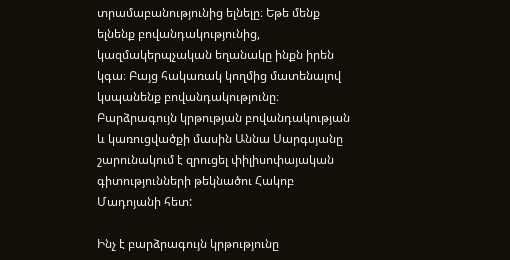տրամաբանությունից ելնելը։ Եթե մենք ելնենք բովանդակությունից, կազմակերպչական եղանակը ինքն իրեն կգա։ Բայց հակառակ կողմից մատենալով կսպանենք բովանդակությունը։ Բարձրագույն կրթության բովանդակության և կառուցվածքի մասին Աննա Սարգսյանը շարունակում է զրուցել փիլիսոփայական գիտությունների թեկնածու Հակոբ Մադոյանի հետ:

Ինչ է բարձրագույն կրթությունը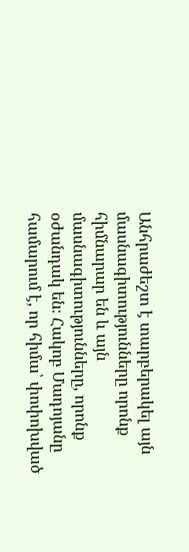Անհրաժեշտ է տարբերակել այն մասնագիտությունները որոնք հիմնարար են և այն մասնագիտությունները, որոնք օժանդակ են։ Հակոբ Մադոյանը համարում է, որ հիմա՝ փոփոխված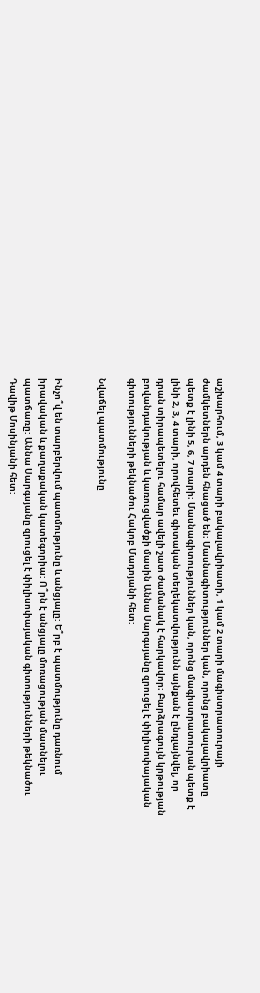աշխարհում, 3 կամ 4 տարի բակալավրիատի, 1 կամ 2 տարի մագիստրատուրայի ժամկետներն արդեն հնացած են։ Մասնագիտություններ կան, որոնց բակալավրիատը պետք է լինի 5, 6, 7 տարի։ Մասնագիտություններ կան, որոնց մագիստրատուրան պետք է լինի 2, 3, 4 տարի, որովհետեւ գիտական տեղեկատվությունն այնքան է ընդլայնվել, որ դրան տիրապետելու համար ավելի շատ ժամանակ է հարկավոր։ Բարձրագույն կրթության բովանդակության և կառուցվածքի մասին Աննա Սարգսյանը զրուցել է փիլիսոփայական գիտությունների թեկնածու Հակոբ Մադոյանի հետ:

Նվաճել պատմությունը


Ինչո՞վ են տարբերվում պատմությունը և անցյալը: Ե՞րբ է պատմությունը դառնում իրավական և քաղաքական կատեգորիա: Ո՞րն է անցյալը մոռացության մատնելու պատճառը: Աննա Սարգսյանը զրուցել է փիլիսոփայական գիտությունների թեկնածու Դավիթ Մոսինյանի հետ: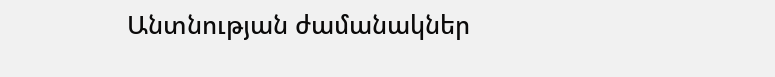Անտնության ժամանակներ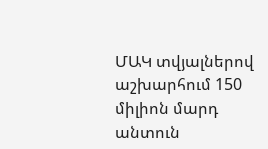ՄԱԿ տվյալներով աշխարհում 150 միլիոն մարդ անտուն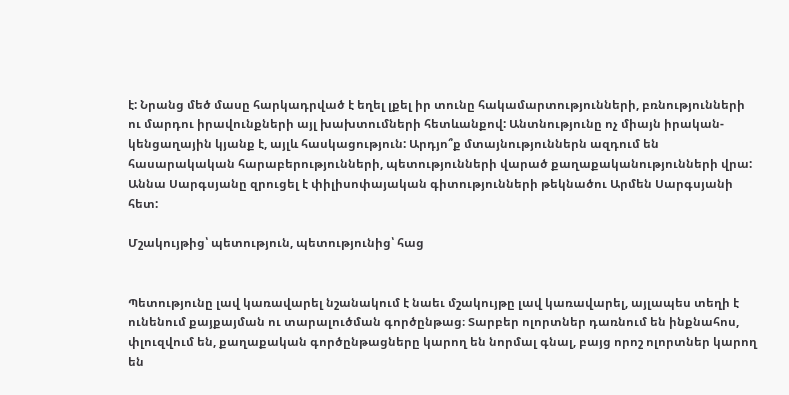է: Նրանց մեծ մասը հարկադրված է եղել լքել իր տունը հակամարտությունների, բռնությունների ու մարդու իրավունքների այլ խախտումների հետևանքով: Անտնությունը ոչ միայն իրական-կենցաղային կյանք է, այլև հասկացություն: Արդյո՞ք մտայնություններն ազդում են հասարակական հարաբերությունների, պետությունների վարած քաղաքականությունների վրա: Աննա Սարգսյանը զրուցել է փիլիսոփայական գիտությունների թեկնածու Արմեն Սարգսյանի հետ:

Մշակույթից՝ պետություն, պետությունից՝ հաց


Պետությունը լավ կառավարել նշանակում է նաեւ մշակույթը լավ կառավարել, այլապես տեղի է ունենում քայքայման ու տարալուծման գործընթաց։ Տարբեր ոլորտներ դառնում են ինքնահոս, փլուզվում են, քաղաքական գործընթացները կարող են նորմալ գնալ, բայց որոշ ոլորտներ կարող են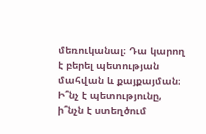մեռուկանալ։ Դա կարող է բերել պետության մահվան և քայքայման։ Ի՞նչ է պետությունը, ի՞նչն է ստեղծում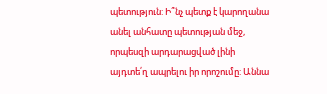պետություն: Ի՞նչ պետք է կարողանա անել անհատը պետության մեջ, որպեսզի արդարացված լինի այդտե՛ղ ապրելու իր որոշումը: Աննա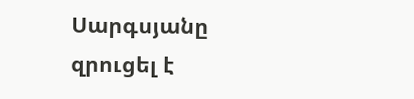Սարգսյանը զրուցել է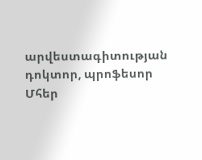արվեստագիտության դոկտոր, պրոֆեսոր Մհեր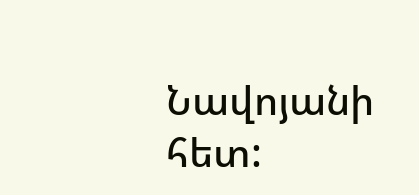Նավոյանի հետ: